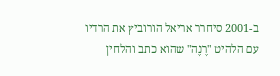ב-2001 סיחרר אריאל הורוביץ את הרדיו עם הלהיט "רֶנֶה" שהוא כתב והלחין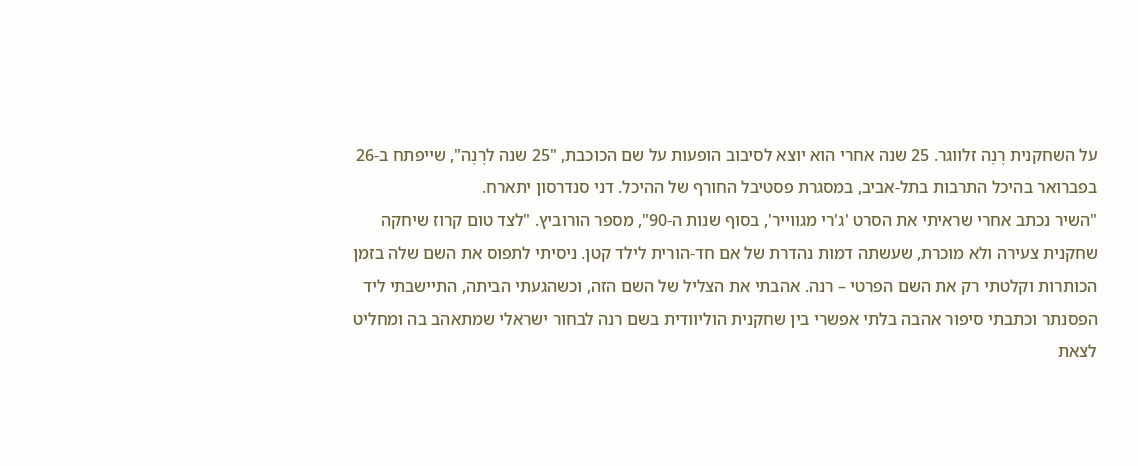על השחקנית רֶנֶה זלווגר. 25 שנה אחרי הוא יוצא לסיבוב הופעות על שם הכוכבת, "25 שנה לרֶנֶה", שייפתח ב-26 בפברואר בהיכל התרבות בתל-אביב, במסגרת פסטיבל החורף של ההיכל. דני סנדרסון יתארח.
"השיר נכתב אחרי שראיתי את הסרט 'ג'רי מגווייר', בסוף שנות ה-90", מספר הורוביץ. "לצד טום קרוז שיחקה שחקנית צעירה ולא מוכרת, שעשתה דמות נהדרת של אם חד-הורית לילד קטן. ניסיתי לתפוס את השם שלה בזמן הכותרות וקלטתי רק את השם הפרטי – רנה. אהבתי את הצליל של השם הזה, וכשהגעתי הביתה, התיישבתי ליד הפסנתר וכתבתי סיפור אהבה בלתי אפשרי בין שחקנית הוליוודית בשם רנה לבחור ישראלי שמתאהב בה ומחליט לצאת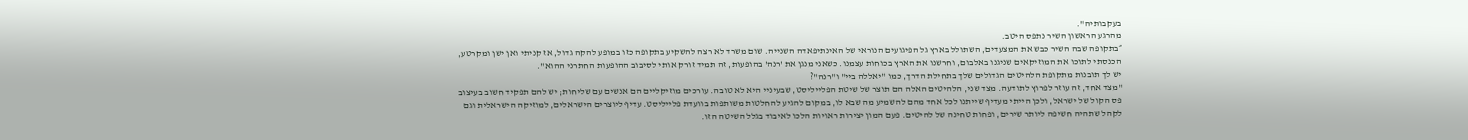בעקבותיה".
מהרגע הראשון השיר נתפס היטב.
״בתקופה שבה השיר כבש את המצעדים, השתולל בארץ גל הפיגועים הנוראי של האינתיפאדה השנייה. שום משרד לא רצה להשקיע בתקופה כזו במופע להקה גדול, אז קניתי ואן ישן ומקרטע, הכנסתי לתוכו את המוזיקאים שניגנו באלבום, וחרשנו את הארץ בכוחות עצמנו. כשאני מנגן את 'רנה' בהופעות, זה תמיד זורק אותי לסיבוב ההופעות החתרני ההוא".
יש לך תובנות מתקופת הלהיטים הגדולים שלך בתחילת הדרך, כמו "יאללה ביי" ו"רנה"?
"מצד אחד, זה עוזר לפרוץ לתודעה. מצד שני, הלהיטים האלה הם תוצר של שיטת הפלייליסט, שבעיניי היא לא טובה. עורכים מוזיקליים הם אנשים עם שליחות; יש להם תפקיד חשוב בעיצוב פס הקול של ישראל, ולכן הייתי מעדיף שייתנו לכל אחד מהם להשמיע מה שבא לו, במקום להגיע להחלטות משותפות בוועדת פלייליסט. עדיף ליוצרים הישראלים, למוזיקה הישראלית וגם לקהל שתהיה חשיפה ליותר שירים, ופחות טחינה של להיטים. פעם המון יצירות ראויות הלכו לאיבוד בגלל השיטה הזו.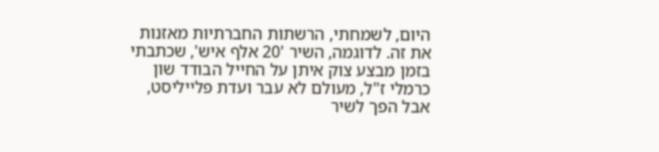היום, לשמחתי, הרשתות החברתיות מאזנות את זה. לדוגמה, השיר '20 אלף איש', שכתבתי בזמן מבצע צוק איתן על החייל הבודד שון כרמלי ז"ל, מעולם לא עבר ועדת פלייליסט, אבל הפך לשיר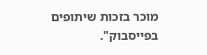מוכר בזכות שיתופים בפייסבוק".